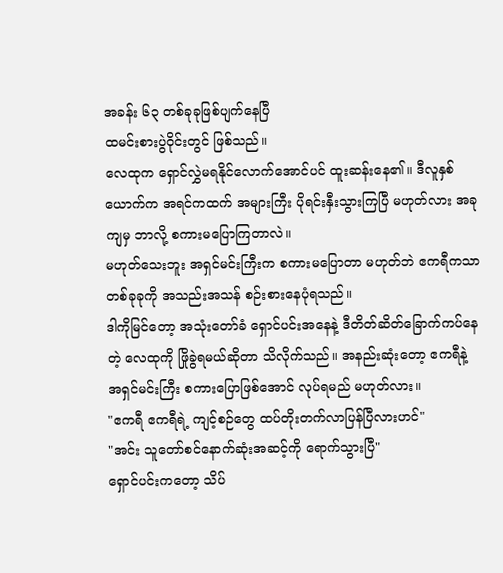အခန်း ၆၃ တစ်ခုခုဖြစ်ပျက်နေပြီ
ထမင်းစားပွဲဝိုင်းတွင် ဖြစ်သည်။
လေထုက ရှောင်လွှဲမရနိုင်လောက်အောင်ပင် ထူးဆန်းနေ၏။ ဒီလူနှစ်ယောက်က အရင်ကထက် အများကြီး ပိုရင်းနှီးသွားကြပြီ မဟုတ်လား အခုကျမှ ဘာလို့ စကားမပြောကြတာလဲ။
မဟုတ်သေးဘူး အရှင်မင်းကြီးက စကားမပြောတာ မဟုတ်ဘဲ ဧကရီကသာ တစ်ခုခုကို အသည်းအသန် စဉ်းစားနေပုံရသည်။
ဒါကိုမြင်တော့ အသုံးတော်ခံ ရှောင်ပင်းအနေနဲ့ ဒီတိတ်ဆိတ်ခြောက်ကပ်နေတဲ့ လေထုကို ဖြိုခွဲရမယ်ဆိုတာ သိလိုက်သည်။ အနည်းဆုံးတော့ ဧကရီနဲ့ အရှင်မင်းကြီး စကားပြောဖြစ်အောင် လုပ်ရမည် မဟုတ်လား။
"ဧကရီ ဧကရီရဲ့ ကျင့်စဉ်တွေ ထပ်တိုးတက်လာပြန်ပြီလားဟင်"
"အင်း သူတော်စင်နောက်ဆုံးအဆင့်ကို ရောက်သွားပြီ"
ရှောင်ပင်းကတော့ သိပ်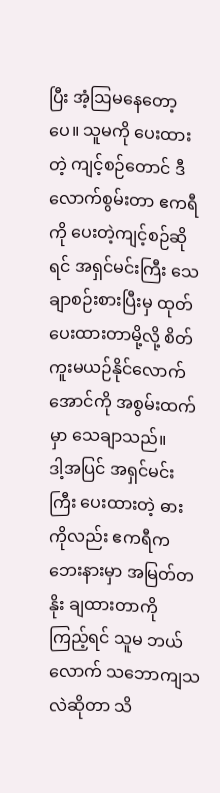ပြီး အံ့ဩမနေတော့ပေ။ သူမကို ပေးထားတဲ့ ကျင့်စဉ်တောင် ဒီလောက်စွမ်းတာ ဧကရီကို ပေးတဲ့ကျင့်စဉ်ဆိုရင် အရှင်မင်းကြီး သေချာစဉ်းစားပြီးမှ ထုတ်ပေးထားတာမို့လို့ စိတ်ကူးမယဉ်နိုင်လောက်အောင်ကို အစွမ်းထက်မှာ သေချာသည်။
ဒါ့အပြင် အရှင်မင်းကြီး ပေးထားတဲ့ ဓားကိုလည်း ဧကရီက ဘေးနားမှာ အမြတ်တနိုး ချထားတာကို ကြည့်ရင် သူမ ဘယ်လောက် သဘောကျသလဲဆိုတာ သိ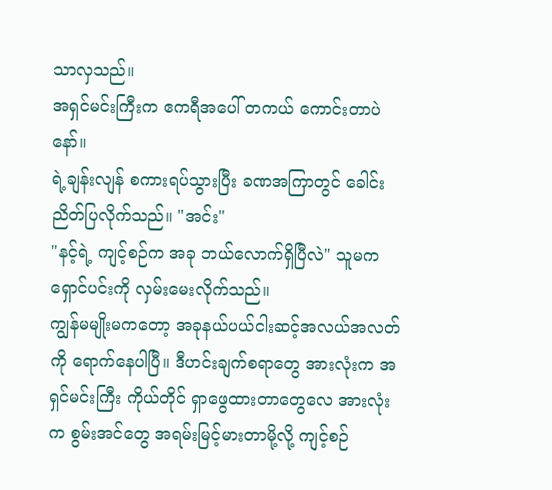သာလှသည်။
အရှင်မင်းကြီးက ဧကရီအပေါ် တကယ် ကောင်းတာပဲနော်။
ရဲ့ချန်းလျန် စကားရပ်သွားပြီး ခဏအကြာတွင် ခေါင်းညိတ်ပြလိုက်သည်။ "အင်း"
"နင့်ရဲ့ ကျင့်စဉ်က အခု ဘယ်လောက်ရှိပြီလဲ" သူမက ရှောင်ပင်းကို လှမ်းမေးလိုက်သည်။
ကျွန်မမျိုးမကတော့ အခုနယ်ပယ်ငါးဆင့်အလယ်အလတ်ကို ရောက်နေပါပြီ။ ဒီဟင်းချက်စရာတွေ အားလုံးက အရှင်မင်းကြီး ကိုယ်တိုင် ရှာဖွေထားတာတွေလေ အားလုံးက စွမ်းအင်တွေ အရမ်းမြင့်မားတာမို့လို့ ကျင့်စဉ်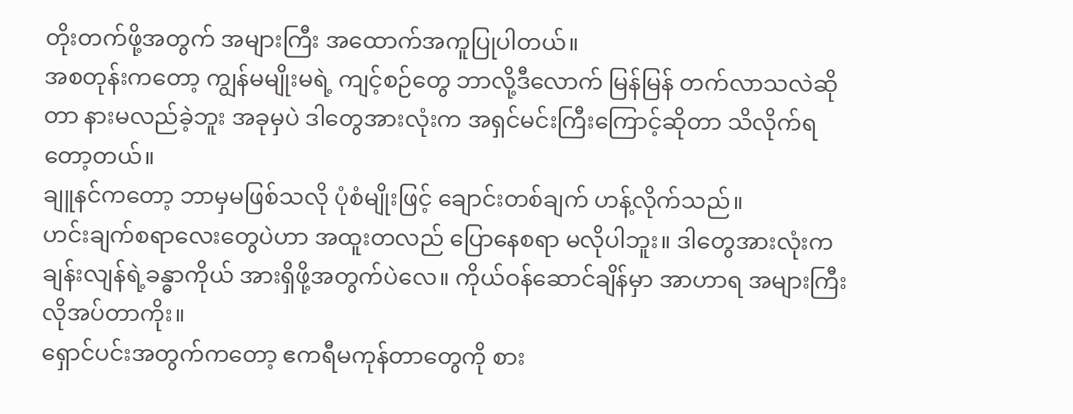တိုးတက်ဖို့အတွက် အများကြီး အထောက်အကူပြုပါတယ်။
အစတုန်းကတော့ ကျွန်မမျိုးမရဲ့ ကျင့်စဉ်တွေ ဘာလို့ဒီလောက် မြန်မြန် တက်လာသလဲဆိုတာ နားမလည်ခဲ့ဘူး အခုမှပဲ ဒါတွေအားလုံးက အရှင်မင်းကြီးကြောင့်ဆိုတာ သိလိုက်ရတော့တယ်။
ချူနင်ကတော့ ဘာမှမဖြစ်သလို ပုံစံမျိုးဖြင့် ချောင်းတစ်ချက် ဟန့်လိုက်သည်။
ဟင်းချက်စရာလေးတွေပဲဟာ အထူးတလည် ပြောနေစရာ မလိုပါဘူး။ ဒါတွေအားလုံးက ချန်းလျန်ရဲ့ခန္ဓာကိုယ် အားရှိဖို့အတွက်ပဲလေ။ ကိုယ်ဝန်ဆောင်ချိန်မှာ အာဟာရ အများကြီး လိုအပ်တာကိုး။
ရှောင်ပင်းအတွက်ကတော့ ဧကရီမကုန်တာတွေကို စား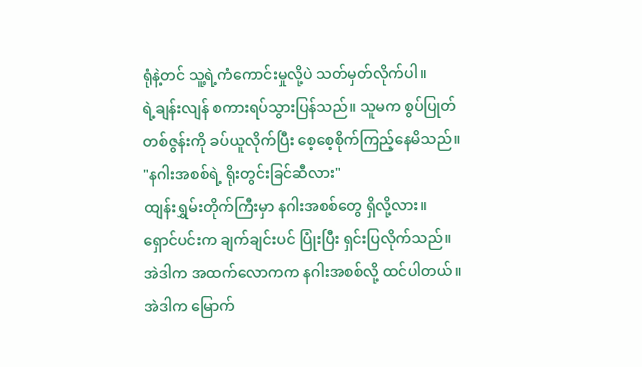ရုံနဲ့တင် သူ့ရဲ့ကံကောင်းမှုလို့ပဲ သတ်မှတ်လိုက်ပါ။
ရဲ့ချန်းလျန် စကားရပ်သွားပြန်သည်။ သူမက စွပ်ပြုတ်တစ်ဇွန်းကို ခပ်ယူလိုက်ပြီး စေ့စေ့စိုက်ကြည့်နေမိသည်။
"နဂါးအစစ်ရဲ့ ရိုးတွင်းခြင်ဆီလား"
ထျန်းရွှမ်းတိုက်ကြီးမှာ နဂါးအစစ်တွေ ရှိလို့လား။
ရှောင်ပင်းက ချက်ချင်းပင် ပြုံးပြီး ရှင်းပြလိုက်သည်။ အဲဒါက အထက်လောကက နဂါးအစစ်လို့ ထင်ပါတယ်။
အဲဒါက မြောက်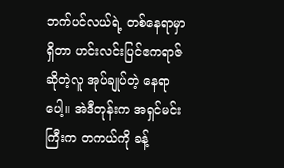ဘက်ပင်လယ်ရဲ့ တစ်နေရာမှာ ရှိတာ ဟင်းလင်းပြင်ဧကရာဇ်ဆိုတဲ့လူ အုပ်ချုပ်တဲ့ နေရာပေါ့။ အဲဒီတုန်းက အရှင်မင်းကြီးက တကယ်ကို ခန့်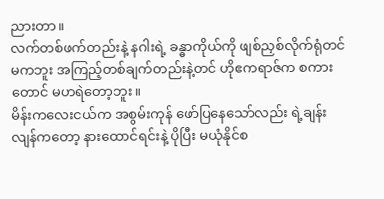ညားတာ။
လက်တစ်ဖက်တည်းနဲ့ နဂါးရဲ့ ခန္ဓာကိုယ်ကို ဖျစ်ညှစ်လိုက်ရုံတင်မကဘူး အကြည့်တစ်ချက်တည်းနဲ့တင် ဟိုဧကရာဇ်က စကားတောင် မဟရဲတော့ဘူး။
မိန်းကလေးငယ်က အစွမ်းကုန် ဖော်ပြနေသော်လည်း ရဲ့ချန်းလျန်ကတော့ နားထောင်ရင်းနဲ့ ပိုပြီး မယုံနိုင်စ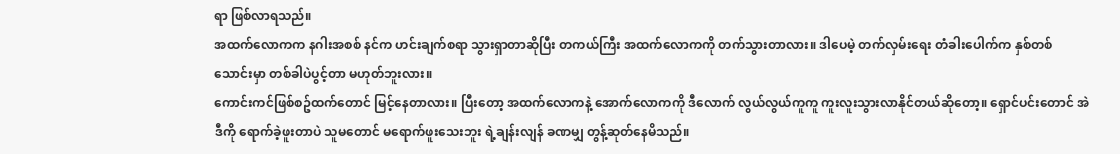ရာ ဖြစ်လာရသည်။
အထက်လောကက နဂါးအစစ် နင်က ဟင်းချက်စရာ သွားရှာတာဆိုပြီး တကယ်ကြီး အထက်လောကကို တက်သွားတာလား။ ဒါပေမဲ့ တက်လှမ်းရေး တံခါးပေါက်က နှစ်တစ်သောင်းမှာ တစ်ခါပဲပွင့်တာ မဟုတ်ဘူးလား။
ကောင်းကင်ဖြစ်စဥ်ထက်တောင် မြင့်နေတာလား။ ပြီးတော့ အထက်လောကနဲ့ အောက်လောကကို ဒီလောက် လွယ်လွယ်ကူကူ ကူးလူးသွားလာနိုင်တယ်ဆိုတော့။ ရှောင်ပင်းတောင် အဲဒီကို ရောက်ခဲ့ဖူးတာပဲ သူမတောင် မရောက်ဖူးသေးဘူး ရဲ့ချန်းလျန် ခဏမျှ တွန့်ဆုတ်နေမိသည်။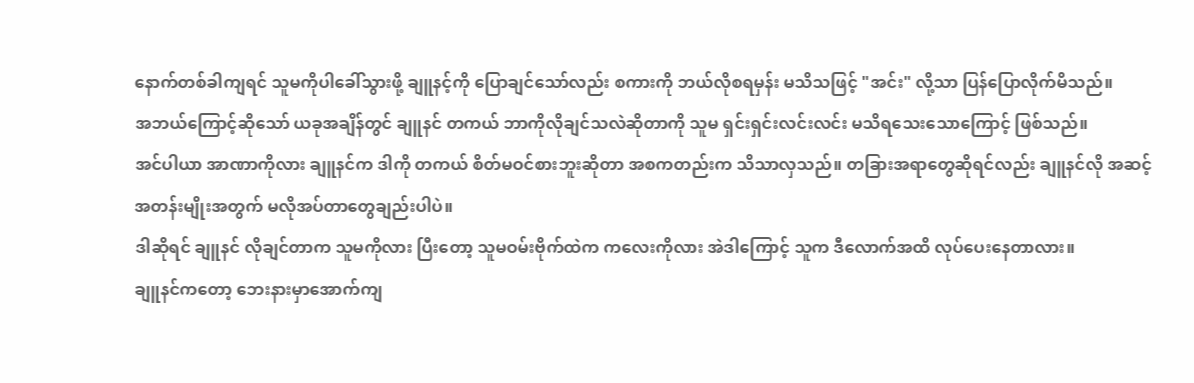နောက်တစ်ခါကျရင် သူမကိုပါခေါ်သွားဖို့ ချူနင့်ကို ပြောချင်သော်လည်း စကားကို ဘယ်လိုစရမှန်း မသိသဖြင့် "အင်း" လို့သာ ပြန်ပြောလိုက်မိသည်။
အဘယ်ကြောင့်ဆိုသော် ယခုအချိန်တွင် ချူနင် တကယ် ဘာကိုလိုချင်သလဲဆိုတာကို သူမ ရှင်းရှင်းလင်းလင်း မသိရသေးသောကြောင့် ဖြစ်သည်။
အင်ပါယာ အာဏာကိုလား ချူနင်က ဒါကို တကယ် စိတ်မဝင်စားဘူးဆိုတာ အစကတည်းက သိသာလှသည်။ တခြားအရာတွေဆိုရင်လည်း ချူနင်လို အဆင့်အတန်းမျိုးအတွက် မလိုအပ်တာတွေချည်းပါပဲ။
ဒါဆိုရင် ချူနင် လိုချင်တာက သူမကိုလား ပြီးတော့ သူမဝမ်းဗိုက်ထဲက ကလေးကိုလား အဲဒါကြောင့် သူက ဒီလောက်အထိ လုပ်ပေးနေတာလား။
ချူနင်ကတော့ ဘေးနားမှာအောက်ကျ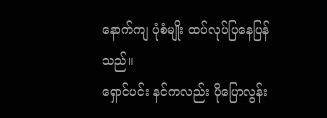နောက်ကျ ပုံစံမျိုး ထပ်လုပ်ပြနေပြန်သည်။
ရှောင်ပင်း နင်ကလည်း ပိုပြောလွန်း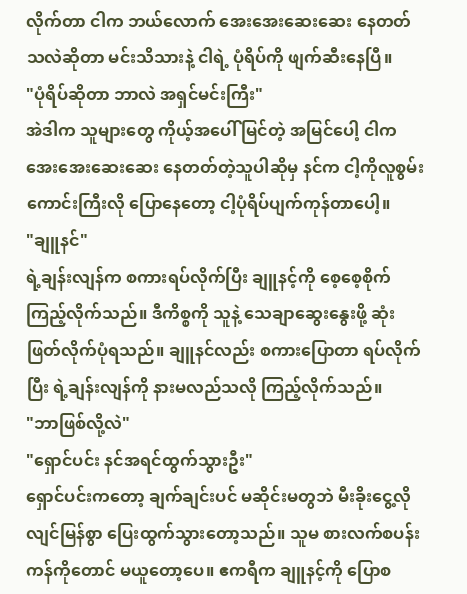လိုက်တာ ငါက ဘယ်လောက် အေးအေးဆေးဆေး နေတတ်သလဲဆိုတာ မင်းသိသားနဲ့ ငါရဲ့ ပုံရိပ်ကို ဖျက်ဆီးနေပြီ။
"ပုံရိပ်ဆိုတာ ဘာလဲ အရှင်မင်းကြီး"
အဲဒါက သူများတွေ ကိုယ့်အပေါ် မြင်တဲ့ အမြင်ပေါ့ ငါကအေးအေးဆေးဆေး နေတတ်တဲ့သူပါဆိုမှ နင်က ငါ့ကိုလူစွမ်းကောင်းကြီးလို ပြောနေတော့ ငါ့ပုံရိပ်ပျက်ကုန်တာပေါ့။
"ချူနင်"
ရဲ့ချန်းလျန်က စကားရပ်လိုက်ပြီး ချူနင့်ကို စေ့စေ့စိုက်ကြည့်လိုက်သည်။ ဒီကိစ္စကို သူနဲ့ သေချာဆွေးနွေးဖို့ ဆုံးဖြတ်လိုက်ပုံရသည်။ ချူနင်လည်း စကားပြောတာ ရပ်လိုက်ပြီး ရဲ့ချန်းလျန်ကို နားမလည်သလို ကြည့်လိုက်သည်။
"ဘာဖြစ်လို့လဲ"
"ရှောင်ပင်း နင်အရင်ထွက်သွားဦး"
ရှောင်ပင်းကတော့ ချက်ချင်းပင် မဆိုင်းမတွဘဲ မီးခိုးငွေ့လို လျင်မြန်စွာ ပြေးထွက်သွားတော့သည်။ သူမ စားလက်စပန်းကန်ကိုတောင် မယူတော့ပေ။ ဧကရီက ချူနင့်ကို ပြောစ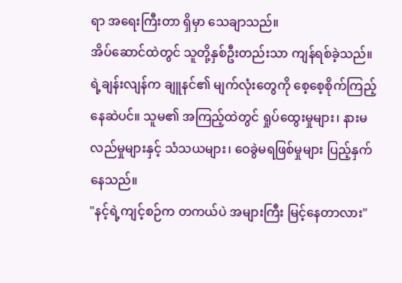ရာ အရေးကြီးတာ ရှိမှာ သေချာသည်။
အိပ်ဆောင်ထဲတွင် သူတို့နှစ်ဦးတည်းသာ ကျန်ရစ်ခဲ့သည်။ ရဲ့ချန်းလျန်က ချူနင်၏ မျက်လုံးတွေကို စေ့စေ့စိုက်ကြည့်နေဆဲပင်။ သူမ၏ အကြည့်ထဲတွင် ရှုပ်ထွေးမှုများ၊ နားမလည်မှုများနှင့် သံသယများ၊ ဝေခွဲမရဖြစ်မှုများ ပြည့်နှက်နေသည်။
"နင့်ရဲ့ကျင့်စဉ်က တကယ်ပဲ အများကြီး မြင့်နေတာလား"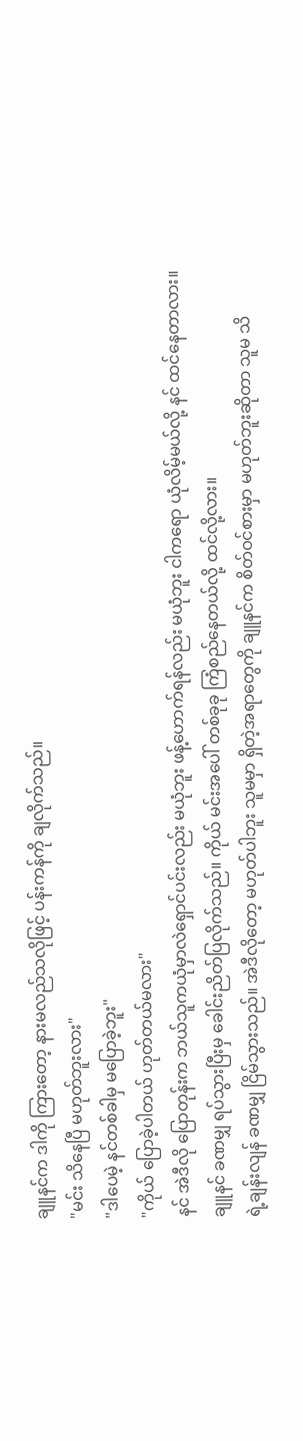ချူနင်က ဒါကို ကြားတော့ နားမလည်သလိုဖြင့် ပန်းကန်ကို ချလိုက်သည်။
"မင်း သိနေပြီ မဟုတ်ဘူးလား"
"ဒါပေမဲ့ နင်တစ်ခါမှ မပြောခဲ့ဘူး"
"ကိုယ် ပြောခဲ့ပါတယ် ဟုတ်တယ်မလား"
နင် အဲဒီလို ပြောတုန်းက ဘယ်သူကယုံမှာလဲရှောင်ပင်းလည်း မယုံဘူး ဖန့်ဟောက်ရန်လည်း မယုံဘူး ငါကရော ယုံလိမ့်မယ်လို့ နင် ထင်နေတာလား။
ချူနင် ခဏမျှ ရပ်သွားပြီးမှ ခေါင်းညိတ်ပြလိုက်သည်။ ကိုယ် မင်းအပေါ် တစ်ခုခု ကြံစည်နေတယ်လို့ ထင်လို့လား။
ရဲ့ချန်းလျန် ခဏမျှ ငြိမ်သွားသည်။ အဲဒီလိုတော့ မဟုတ်ပါဘူး သူမမှာ ရှိတဲ့အရာတွေကို ချူနင်က စိတ်ဝင်စားမှာ မဟုတ်ဘူးဆိုတာ သူမ သိ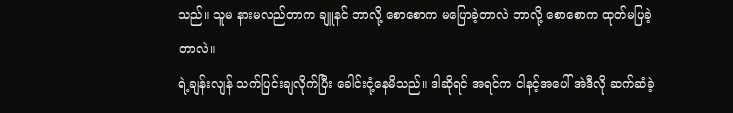သည်။ သူမ နားမလည်တာက ချူနင် ဘာလို့ စောစောက မပြောခဲ့တာလဲ ဘာလို့ စောစောက ထုတ်မပြခဲ့တာလဲ။
ရဲ့ချန်းလျန် သက်ပြင်းချလိုက်ပြီး ခေါင်းငုံ့နေမိသည်။ ဒါဆိုရင် အရင်က ငါနင့်အပေါ် အဲဒီလို ဆက်ဆံခဲ့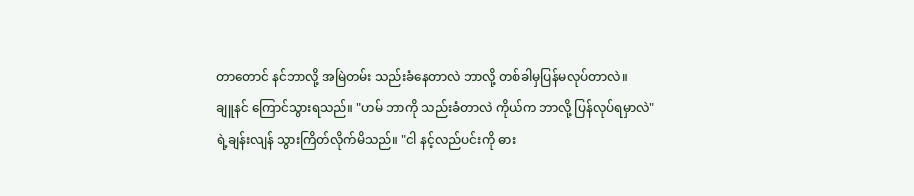တာတောင် နင်ဘာလို့ အမြဲတမ်း သည်းခံနေတာလဲ ဘာလို့ တစ်ခါမှပြန်မလုပ်တာလဲ။
ချူနင် ကြောင်သွားရသည်။ "ဟမ် ဘာကို သည်းခံတာလဲ ကိုယ်က ဘာလို့ ပြန်လုပ်ရမှာလဲ"
ရဲ့ချန်းလျန် သွားကြိတ်လိုက်မိသည်။ "ငါ နင့်လည်ပင်းကို ဓား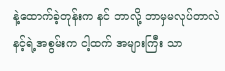နဲ့ထောက်ခဲ့တုန်းက နင် ဘာလို့ ဘာမှမလုပ်တာလဲ နင့်ရဲ့အစွမ်းက ငါ့ထက် အများကြီး သာ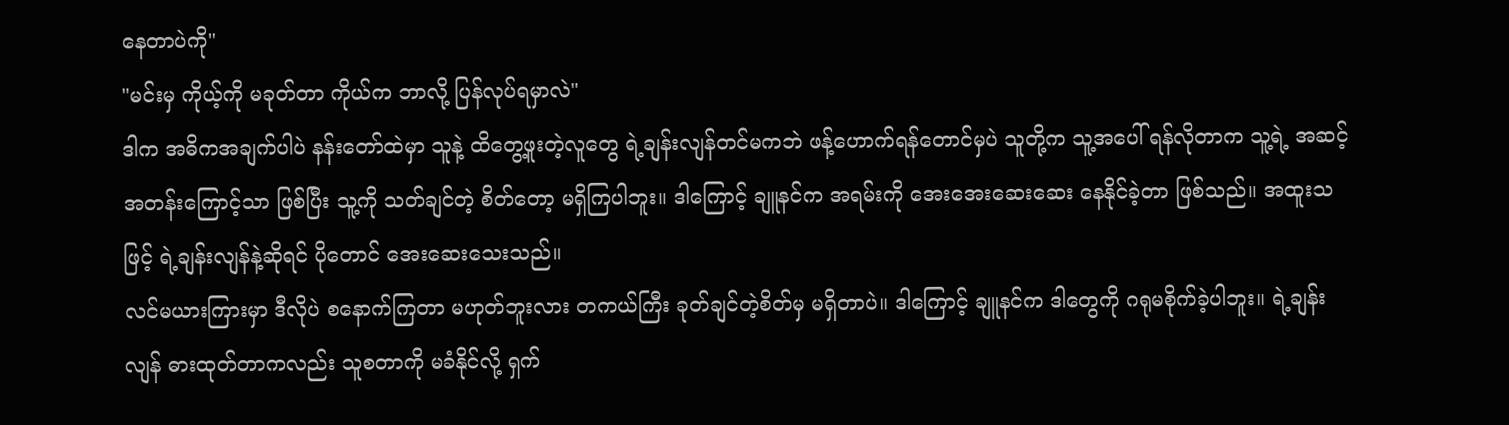နေတာပဲကို"
"မင်းမှ ကိုယ့်ကို မခုတ်တာ ကိုယ်က ဘာလို့ ပြန်လုပ်ရမှာလဲ"
ဒါက အဓိကအချက်ပါပဲ နန်းတော်ထဲမှာ သူနဲ့ ထိတွေ့ဖူးတဲ့လူတွေ ရဲ့ချန်းလျန်တင်မကဘဲ ဖန့်ဟောက်ရန်တောင်မှပဲ သူတို့က သူ့အပေါ် ရန်လိုတာက သူ့ရဲ့ အဆင့်အတန်းကြောင့်သာ ဖြစ်ပြီး သူ့ကို သတ်ချင်တဲ့ စိတ်တော့ မရှိကြပါဘူး။ ဒါကြောင့် ချူနင်က အရမ်းကို အေးအေးဆေးဆေး နေနိုင်ခဲ့တာ ဖြစ်သည်။ အထူးသဖြင့် ရဲ့ချန်းလျန်နဲ့ဆိုရင် ပိုတောင် အေးဆေးသေးသည်။
လင်မယားကြားမှာ ဒီလိုပဲ စနောက်ကြတာ မဟုတ်ဘူးလား တကယ်ကြီး ခုတ်ချင်တဲ့စိတ်မှ မရှိတာပဲ။ ဒါကြောင့် ချူနင်က ဒါတွေကို ဂရုမစိုက်ခဲ့ပါဘူး။ ရဲ့ချန်းလျန် ဓားထုတ်တာကလည်း သူစတာကို မခံနိုင်လို့ ရှက်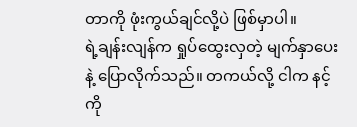တာကို ဖုံးကွယ်ချင်လို့ပဲ ဖြစ်မှာပါ။
ရဲ့ချန်းလျန်က ရှုပ်ထွေးလှတဲ့ မျက်နှာပေးနဲ့ ပြောလိုက်သည်။ တကယ်လို့ ငါက နင့်ကို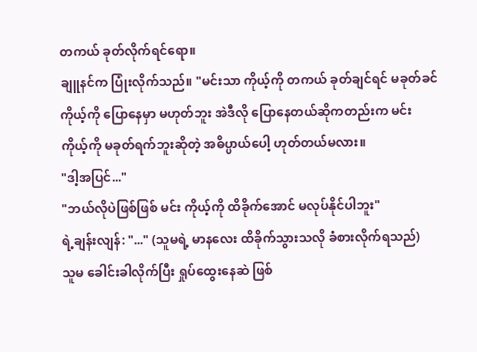တကယ် ခုတ်လိုက်ရင်ရော။
ချူနင်က ပြုံးလိုက်သည်။ "မင်းသာ ကိုယ့်ကို တကယ် ခုတ်ချင်ရင် မခုတ်ခင် ကိုယ့်ကို ပြောနေမှာ မဟုတ်ဘူး အဲဒီလို ပြောနေတယ်ဆိုကတည်းက မင်းကိုယ့်ကို မခုတ်ရက်ဘူးဆိုတဲ့ အဓိပ္ပာယ်ပေါ့ ဟုတ်တယ်မလား။
"ဒါ့အပြင်..."
"ဘယ်လိုပဲဖြစ်ဖြစ် မင်း ကိုယ့်ကို ထိခိုက်အောင် မလုပ်နိုင်ပါဘူး"
ရဲ့ချန်းလျန်: "..." (သူမရဲ့ မာနလေး ထိခိုက်သွားသလို ခံစားလိုက်ရသည်)
သူမ ခေါင်းခါလိုက်ပြီး ရှုပ်ထွေးနေဆဲ ဖြစ်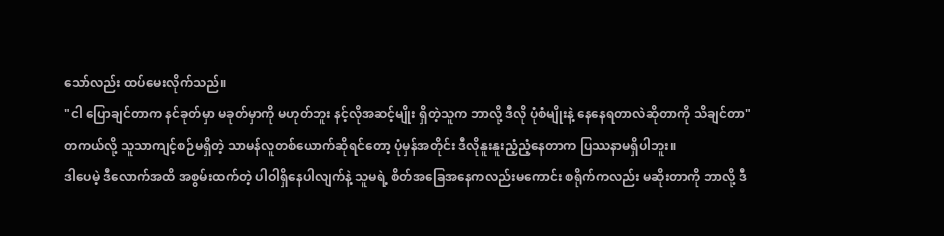သော်လည်း ထပ်မေးလိုက်သည်။
"ငါ ပြောချင်တာက နင်ခုတ်မှာ မခုတ်မှာကို မဟုတ်ဘူး နင့်လိုအဆင့်မျိုး ရှိတဲ့သူက ဘာလို့ ဒီလို ပုံစံမျိုးနဲ့ နေနေရတာလဲဆိုတာကို သိချင်တာ"
တကယ်လို့ သူသာကျင့်စဉ်မရှိတဲ့ သာမန်လူတစ်ယောက်ဆိုရင်တော့ ပုံမှန်အတိုင်း ဒီလိုနူးနူးညံ့ညံ့နေတာက ပြဿနာမရှိပါဘူး။
ဒါပေမဲ့ ဒီလောက်အထိ အစွမ်းထက်တဲ့ ပါဝါရှိနေပါလျက်နဲ့ သူမရဲ့ စိတ်အခြေအနေကလည်းမကောင်း စရိုက်ကလည်း မဆိုးတာကို ဘာလို့ ဒီ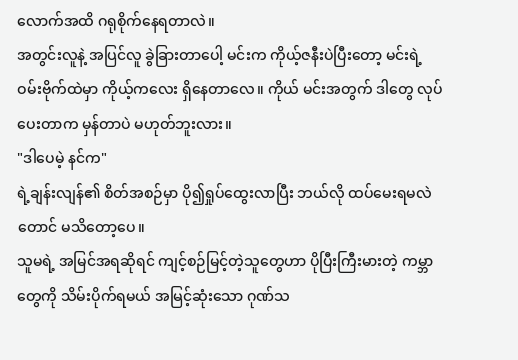လောက်အထိ ဂရုစိုက်နေရတာလဲ။
အတွင်းလူနဲ့ အပြင်လူ ခွဲခြားတာပေါ့ မင်းက ကိုယ့်ဇနီးပဲပြီးတော့ မင်းရဲ့ ဝမ်းဗိုက်ထဲမှာ ကိုယ့်ကလေး ရှိနေတာလေ။ ကိုယ် မင်းအတွက် ဒါတွေ လုပ်ပေးတာက မှန်တာပဲ မဟုတ်ဘူးလား။
"ဒါပေမဲ့ နင်က"
ရဲ့ချန်းလျန်၏ စိတ်အစဉ်မှာ ပို၍ရှုပ်ထွေးလာပြီး ဘယ်လို ထပ်မေးရမလဲတောင် မသိတော့ပေ။
သူမရဲ့ အမြင်အရဆိုရင် ကျင့်စဉ်မြင့်တဲ့သူတွေဟာ ပိုပြီးကြီးမားတဲ့ ကမ္ဘာတွေကို သိမ်းပိုက်ရမယ် အမြင့်ဆုံးသော ဂုဏ်သ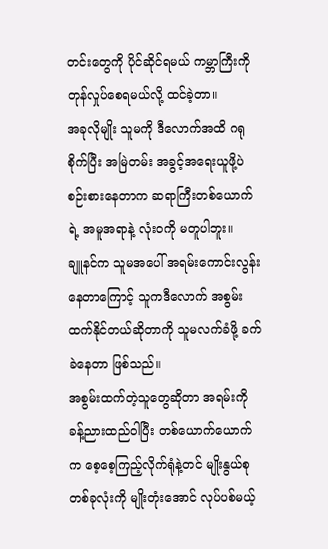တင်းတွေကို ပိုင်ဆိုင်ရမယ် ကမ္ဘာကြီးကို တုန်လှုပ်စေရမယ်လို့ ထင်ခဲ့တာ။
အခုလိုမျိုး သူမကို ဒီလောက်အထိ ဂရုစိုက်ပြီး အမြဲတမ်း အခွင့်အရေးယူဖို့ပဲ စဉ်းစားနေတာက ဆရာကြီးတစ်ယောက်ရဲ့ အမူအရာနဲ့ လုံးဝကို မတူပါဘူး။
ချူနင်က သူမအပေါ် အရမ်းကောင်းလွန်းနေတာကြောင့် သူကဒီလောက် အစွမ်းထက်နိုင်တယ်ဆိုတာကို သူမလက်ခံဖို့ ခက်ခဲနေတာ ဖြစ်သည်။
အစွမ်းထက်တဲ့သူတွေဆိုတာ အရမ်းကို ခန့်ညားထည်ဝါပြီး တစ်ယောက်ယောက်က စေ့စေ့ကြည့်လိုက်ရုံနဲ့တင် မျိုးနွယ်စုတစ်ခုလုံးကို မျိုးတုံးအောင် လုပ်ပစ်မယ့်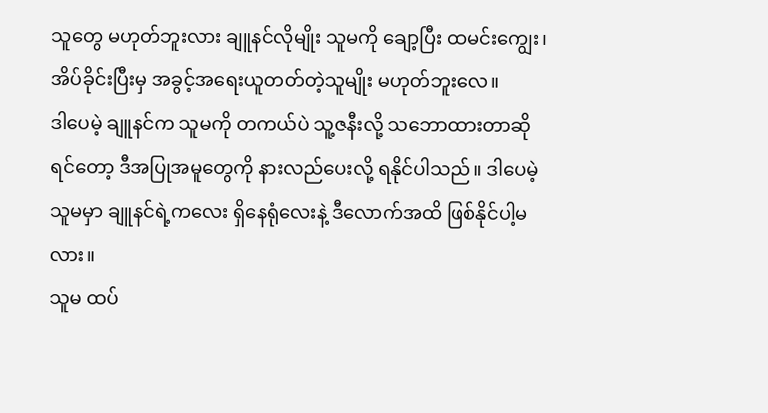သူတွေ မဟုတ်ဘူးလား ချူနင်လိုမျိုး သူမကို ချော့ပြီး ထမင်းကျွေး၊ အိပ်ခိုင်းပြီးမှ အခွင့်အရေးယူတတ်တဲ့သူမျိုး မဟုတ်ဘူးလေ။
ဒါပေမဲ့ ချူနင်က သူမကို တကယ်ပဲ သူ့ဇနီးလို့ သဘောထားတာဆိုရင်တော့ ဒီအပြုအမူတွေကို နားလည်ပေးလို့ ရနိုင်ပါသည်။ ဒါပေမဲ့ သူမမှာ ချူနင်ရဲ့ကလေး ရှိနေရုံလေးနဲ့ ဒီလောက်အထိ ဖြစ်နိုင်ပါ့မလား။
သူမ ထပ်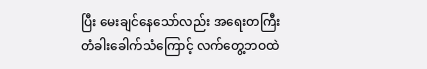ပြီး မေးချင်နေသော်လည်း အရေးတကြီး တံခါးခေါက်သံကြောင့် လက်တွေ့ဘဝထဲ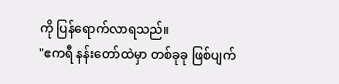ကို ပြန်ရောက်လာရသည်။
"ဧကရီ နန်းတော်ထဲမှာ တစ်ခုခု ဖြစ်ပျက်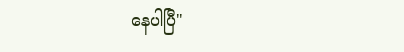နေပါပြီ"